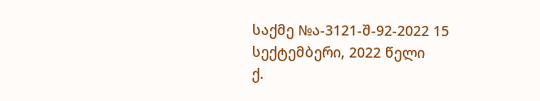საქმე №ა-3121-შ-92-2022 15 სექტემბერი, 2022 წელი
ქ.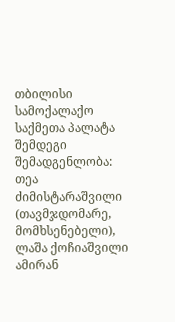თბილისი
სამოქალაქო საქმეთა პალატა
შემდეგი შემადგენლობა:
თეა ძიმისტარაშვილი (თავმჯდომარე, მომხსენებელი),
ლაშა ქოჩიაშვილი
ამირან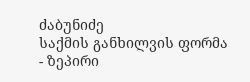ძაბუნიძე
საქმის განხილვის ფორმა - ზეპირი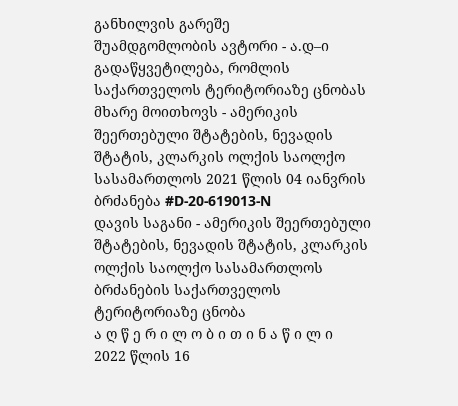განხილვის გარეშე
შუამდგომლობის ავტორი - ა.დ–ი
გადაწყვეტილება, რომლის საქართველოს ტერიტორიაზე ცნობას მხარე მოითხოვს - ამერიკის შეერთებული შტატების, ნევადის შტატის, კლარკის ოლქის საოლქო სასამართლოს 2021 წლის 04 იანვრის ბრძანება #D-20-619013-N
დავის საგანი - ამერიკის შეერთებული შტატების, ნევადის შტატის, კლარკის ოლქის საოლქო სასამართლოს ბრძანების საქართველოს ტერიტორიაზე ცნობა
ა ღ წ ე რ ი ლ ო ბ ი თ ი ნ ა წ ი ლ ი
2022 წლის 16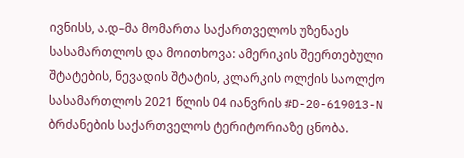ივნისს, ა.დ–მა მომართა საქართველოს უზენაეს სასამართლოს და მოითხოვა: ამერიკის შეერთებული შტატების, ნევადის შტატის, კლარკის ოლქის საოლქო სასამართლოს 2021 წლის 04 იანვრის #D-20-619013-N ბრძანების საქართველოს ტერიტორიაზე ცნობა.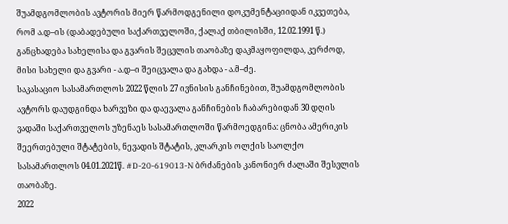შუამდგომლობის ავტორის მიერ წარმოდგენილი დოკუმენტაციიდან იკვეთება, რომ ა.დ–ის (დაბადებული საქართველოში, ქალაქ თბილისში, 12.02.1991 წ.) განცხადება სახელისა და გვარის შეცვლის თაობაზე დაკმაყოფილდა, კერძოდ, მისი სახელი და გვარი - ა.დ–ი შეიცვალა და გახდა - ა.მ–ძე.
საკასაციო სასამართლოს 2022 წლის 27 ივნისის განჩინებით, შუამდგომლობის ავტორს დაუდგინდა ხარვეზი და დაევალა განჩინების ჩაბარებიდან 30 დღის ვადაში საქართველოს უზენაეს სასამართლოში წარმოედგინა: ცნობა ამერიკის შეერთებული შტატების, ნევადის შტატის, კლარკის ოლქის საოლქო სასამართლოს 04.01.2021წ. #D-20-619013-N ბრძანების კანონიერ ძალაში შესვლის თაობაზე.
2022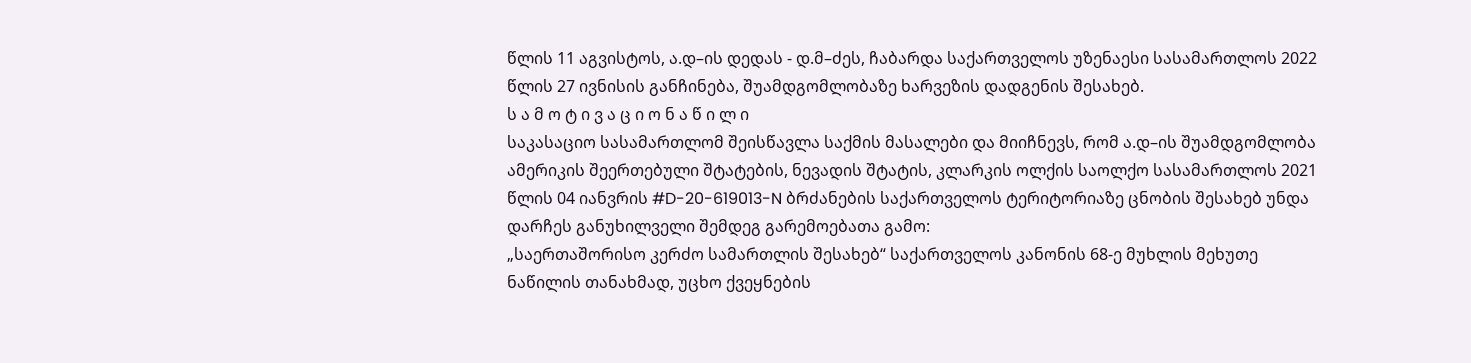წლის 11 აგვისტოს, ა.დ–ის დედას - დ.მ–ძეს, ჩაბარდა საქართველოს უზენაესი სასამართლოს 2022 წლის 27 ივნისის განჩინება, შუამდგომლობაზე ხარვეზის დადგენის შესახებ.
ს ა მ ო ტ ი ვ ა ც ი ო ნ ა წ ი ლ ი
საკასაციო სასამართლომ შეისწავლა საქმის მასალები და მიიჩნევს, რომ ა.დ–ის შუამდგომლობა ამერიკის შეერთებული შტატების, ნევადის შტატის, კლარკის ოლქის საოლქო სასამართლოს 2021 წლის 04 იანვრის #D-20-619013-N ბრძანების საქართველოს ტერიტორიაზე ცნობის შესახებ უნდა დარჩეს განუხილველი შემდეგ გარემოებათა გამო:
„საერთაშორისო კერძო სამართლის შესახებ“ საქართველოს კანონის 68-ე მუხლის მეხუთე ნაწილის თანახმად, უცხო ქვეყნების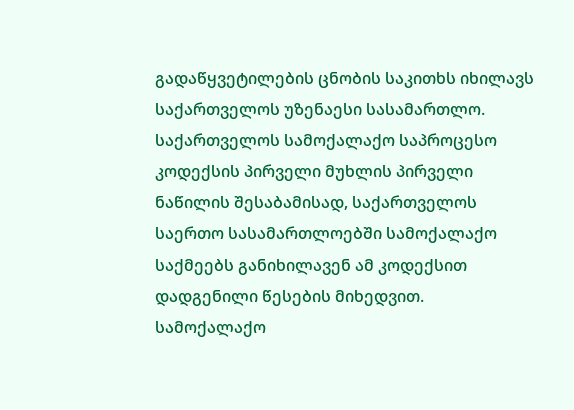გადაწყვეტილების ცნობის საკითხს იხილავს საქართველოს უზენაესი სასამართლო. საქართველოს სამოქალაქო საპროცესო კოდექსის პირველი მუხლის პირველი ნაწილის შესაბამისად, საქართველოს საერთო სასამართლოებში სამოქალაქო საქმეებს განიხილავენ ამ კოდექსით დადგენილი წესების მიხედვით.
სამოქალაქო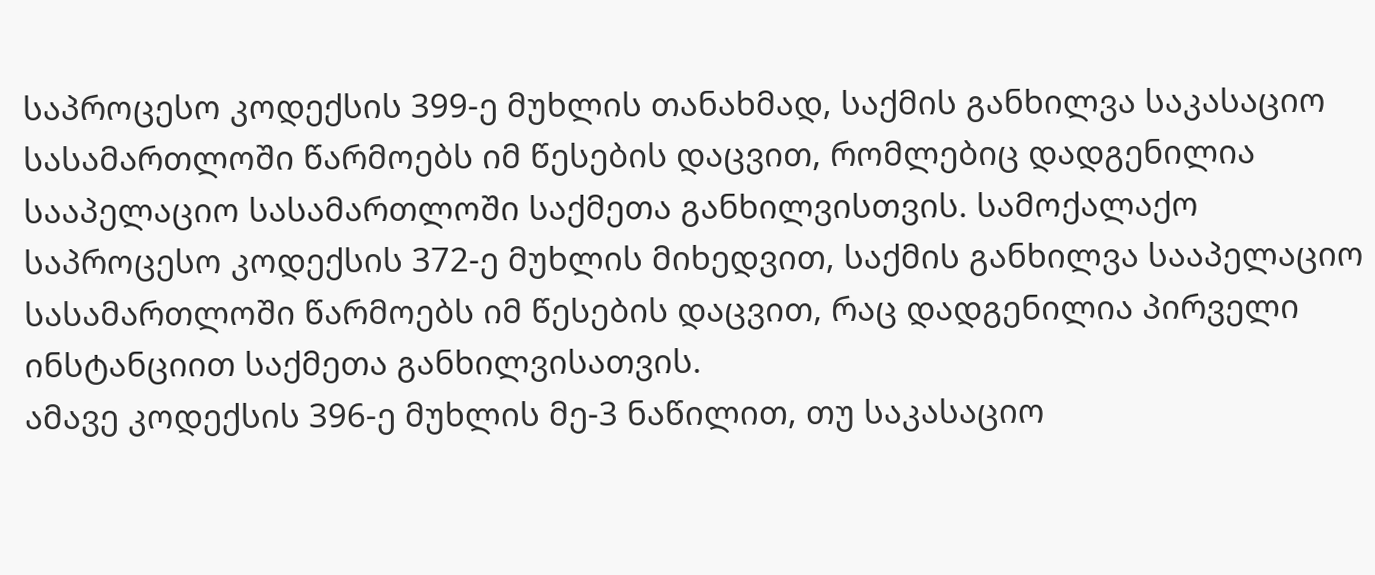საპროცესო კოდექსის 399-ე მუხლის თანახმად, საქმის განხილვა საკასაციო სასამართლოში წარმოებს იმ წესების დაცვით, რომლებიც დადგენილია სააპელაციო სასამართლოში საქმეთა განხილვისთვის. სამოქალაქო საპროცესო კოდექსის 372-ე მუხლის მიხედვით, საქმის განხილვა სააპელაციო სასამართლოში წარმოებს იმ წესების დაცვით, რაც დადგენილია პირველი ინსტანციით საქმეთა განხილვისათვის.
ამავე კოდექსის 396-ე მუხლის მე-3 ნაწილით, თუ საკასაციო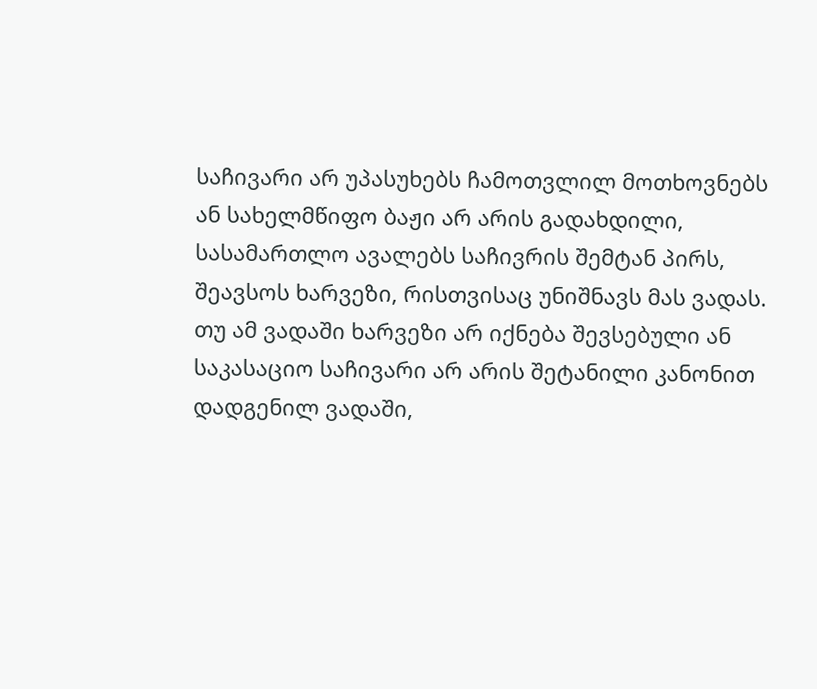საჩივარი არ უპასუხებს ჩამოთვლილ მოთხოვნებს ან სახელმწიფო ბაჟი არ არის გადახდილი, სასამართლო ავალებს საჩივრის შემტან პირს, შეავსოს ხარვეზი, რისთვისაც უნიშნავს მას ვადას. თუ ამ ვადაში ხარვეზი არ იქნება შევსებული ან საკასაციო საჩივარი არ არის შეტანილი კანონით დადგენილ ვადაში,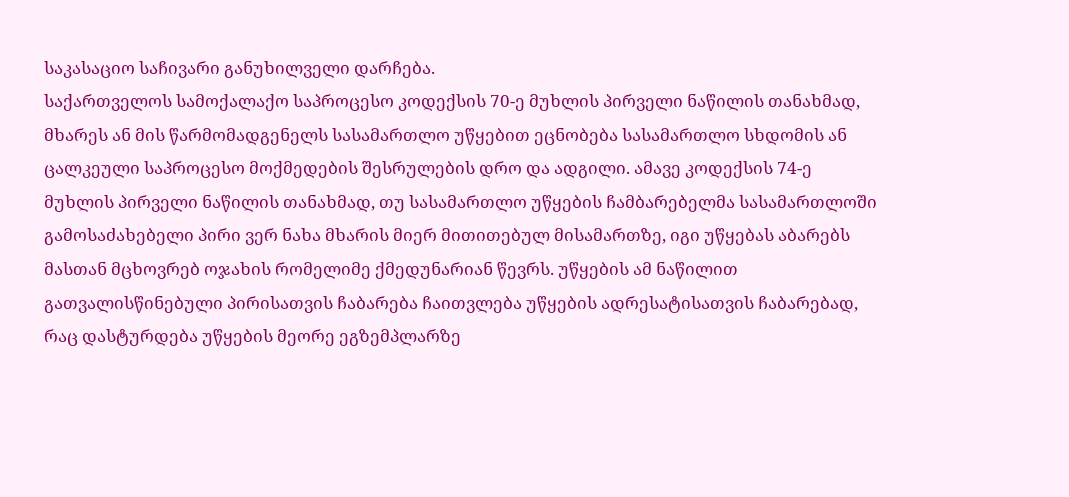საკასაციო საჩივარი განუხილველი დარჩება.
საქართველოს სამოქალაქო საპროცესო კოდექსის 70-ე მუხლის პირველი ნაწილის თანახმად, მხარეს ან მის წარმომადგენელს სასამართლო უწყებით ეცნობება სასამართლო სხდომის ან ცალკეული საპროცესო მოქმედების შესრულების დრო და ადგილი. ამავე კოდექსის 74-ე მუხლის პირველი ნაწილის თანახმად, თუ სასამართლო უწყების ჩამბარებელმა სასამართლოში გამოსაძახებელი პირი ვერ ნახა მხარის მიერ მითითებულ მისამართზე, იგი უწყებას აბარებს მასთან მცხოვრებ ოჯახის რომელიმე ქმედუნარიან წევრს. უწყების ამ ნაწილით გათვალისწინებული პირისათვის ჩაბარება ჩაითვლება უწყების ადრესატისათვის ჩაბარებად, რაც დასტურდება უწყების მეორე ეგზემპლარზე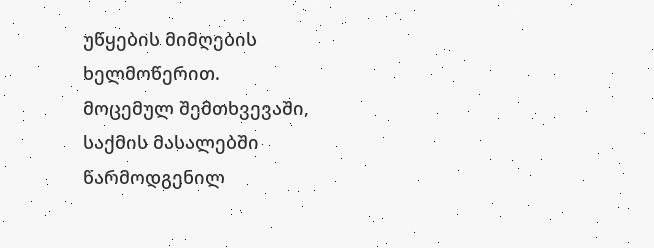უწყების მიმღების ხელმოწერით.
მოცემულ შემთხვევაში, საქმის მასალებში წარმოდგენილ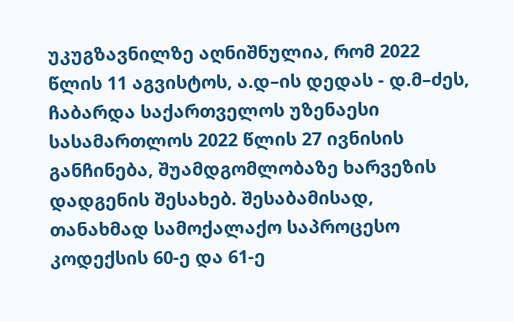უკუგზავნილზე აღნიშნულია, რომ 2022 წლის 11 აგვისტოს, ა.დ–ის დედას - დ.მ–ძეს, ჩაბარდა საქართველოს უზენაესი სასამართლოს 2022 წლის 27 ივნისის განჩინება, შუამდგომლობაზე ხარვეზის დადგენის შესახებ. შესაბამისად, თანახმად სამოქალაქო საპროცესო კოდექსის 60-ე და 61-ე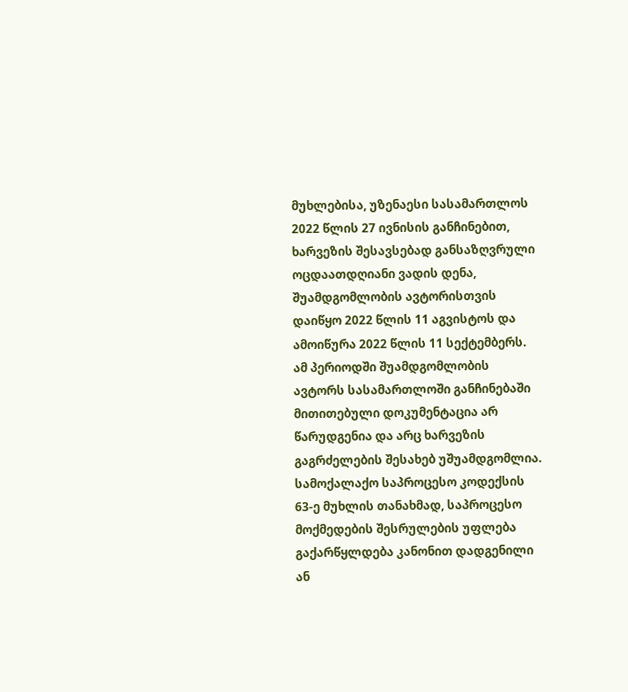მუხლებისა, უზენაესი სასამართლოს 2022 წლის 27 ივნისის განჩინებით, ხარვეზის შესავსებად განსაზღვრული ოცდაათდღიანი ვადის დენა, შუამდგომლობის ავტორისთვის დაიწყო 2022 წლის 11 აგვისტოს და ამოიწურა 2022 წლის 11 სექტემბერს. ამ პერიოდში შუამდგომლობის ავტორს სასამართლოში განჩინებაში მითითებული დოკუმენტაცია არ წარუდგენია და არც ხარვეზის გაგრძელების შესახებ უშუამდგომლია.
სამოქალაქო საპროცესო კოდექსის 63-ე მუხლის თანახმად, საპროცესო მოქმედების შესრულების უფლება გაქარწყლდება კანონით დადგენილი ან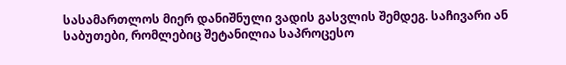სასამართლოს მიერ დანიშნული ვადის გასვლის შემდეგ. საჩივარი ან საბუთები, რომლებიც შეტანილია საპროცესო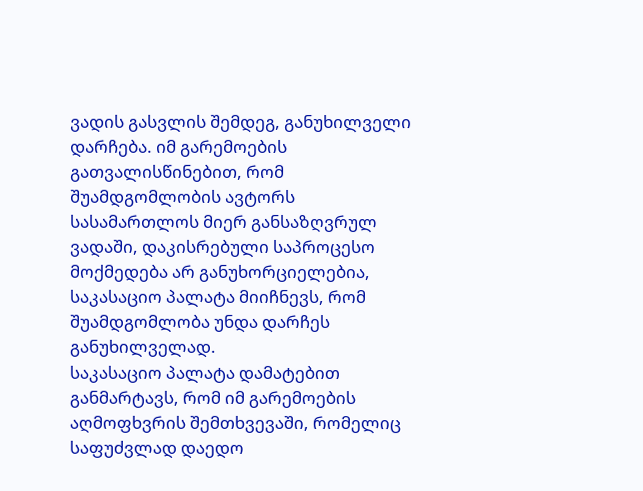ვადის გასვლის შემდეგ, განუხილველი დარჩება. იმ გარემოების გათვალისწინებით, რომ შუამდგომლობის ავტორს სასამართლოს მიერ განსაზღვრულ ვადაში, დაკისრებული საპროცესო მოქმედება არ განუხორციელებია, საკასაციო პალატა მიიჩნევს, რომ შუამდგომლობა უნდა დარჩეს განუხილველად.
საკასაციო პალატა დამატებით განმარტავს, რომ იმ გარემოების აღმოფხვრის შემთხვევაში, რომელიც საფუძვლად დაედო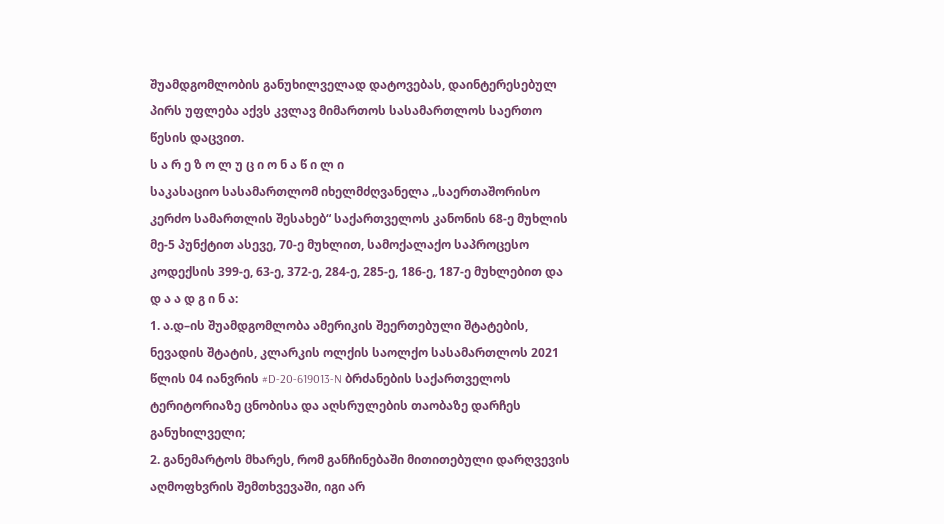შუამდგომლობის განუხილველად დატოვებას, დაინტერესებულ პირს უფლება აქვს კვლავ მიმართოს სასამართლოს საერთო წესის დაცვით.
ს ა რ ე ზ ო ლ უ ც ი ო ნ ა წ ი ლ ი
საკასაციო სასამართლომ იხელმძღვანელა „საერთაშორისო კერძო სამართლის შესახებ“ საქართველოს კანონის 68-ე მუხლის მე-5 პუნქტით ასევე, 70-ე მუხლით, სამოქალაქო საპროცესო კოდექსის 399-ე, 63-ე, 372-ე, 284-ე, 285-ე, 186-ე, 187-ე მუხლებით და
დ ა ა დ გ ი ნ ა:
1. ა.დ–ის შუამდგომლობა ამერიკის შეერთებული შტატების, ნევადის შტატის, კლარკის ოლქის საოლქო სასამართლოს 2021 წლის 04 იანვრის #D-20-619013-N ბრძანების საქართველოს ტერიტორიაზე ცნობისა და აღსრულების თაობაზე დარჩეს განუხილველი;
2. განემარტოს მხარეს, რომ განჩინებაში მითითებული დარღვევის აღმოფხვრის შემთხვევაში, იგი არ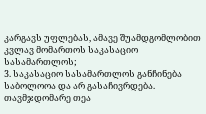კარგავს უფლებას, ამავე შუამდგომლობით კვლავ მომართოს საკასაციო სასამართლოს;
3. საკასაციო სასამართლოს განჩინება საბოლოოა და არ გასაჩივრდება.
თავმჯდომარე თეა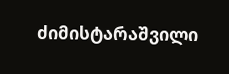ძიმისტარაშვილი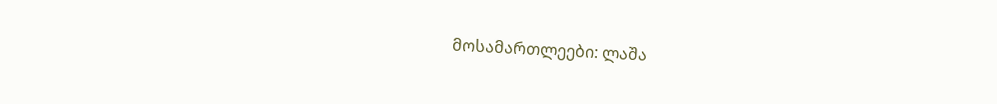მოსამართლეები: ლაშა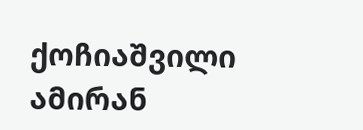ქოჩიაშვილი
ამირან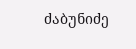ძაბუნიძე